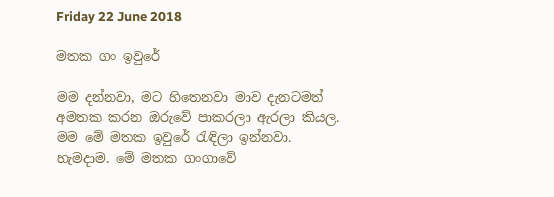Friday 22 June 2018

මතක ගං ඉවුරේ

මම දන්නවා, මට හිතෙනවා මාව දැනටමත් අමතක කරන ඔරුවේ පාකරලා ඇරලා කියල.
මම මේ මතක ඉවුරේ රැඳිලා ඉන්නවා. හැමදාම. මේ මතක ගංගාවේ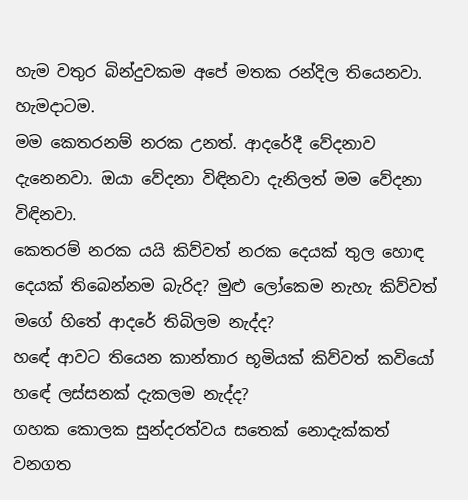හැම වතුර බින්දුවකම අපේ මතක රන්දිල තියෙනවා. හැමදාටම.
මම කෙතරනම් නරක උනත්. ආදරේදී වේදනාව දැනෙනවා. ඔයා වේදනා විඳිනවා දැනිලත් මම වේදනා විඳිනවා.
කෙතරම් නරක යයි කිව්වත් නරක දෙයක් තුල හොඳ දෙයක් තිබෙන්නම බැරිද? මුළු ලෝකෙම නැහැ කිව්වත් මගේ හිතේ ආදරේ තිබිලම නැද්ද?
හඳේ ආවට තියෙන කාන්තාර භූමියක් කිව්වත් කවියෝ හඳේ ලස්සනක් දැකලම නැද්ද?
ගහක කොලක සුන්දරත්වය සතෙක් නොදැක්කත් වනගත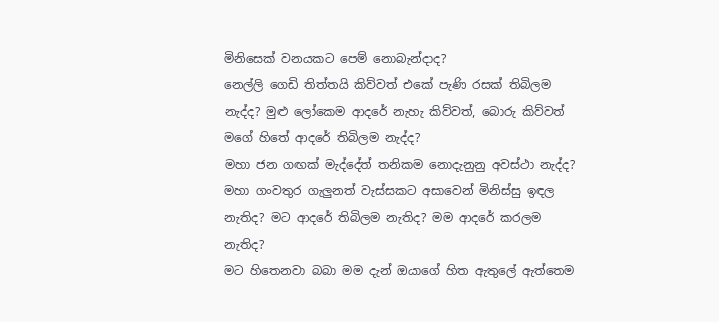මිනිසෙක් වනයකට පෙම් නොබැන්දාද?
නෙල්ලි ගෙඩි තිත්තයි කිව්වත් එකේ පැණි රසක් තිබිලම නැද්ද? මුළු ලෝකෙම ආදරේ නැහැ කිව්වත්, බොරු කිව්වත් මගේ හිතේ ආදරේ තිබිලම නැද්ද?
මහා ජන ගඟක් මැද්දේත් තනිකම නොදැනුනු අවස්ථා නැද්ද? මහා ගංවතුර ගැලුනත් වැස්සකට අසාවෙන් මිනිස්සු ඉඳල නැතිද? මට ආදරේ තිබිලම නැතිද? මම ආදරේ කරලම නැතිද?
මට හිතෙනවා බබා මම දැන් ඔයාගේ හිත ඇතුලේ ඇත්තෙම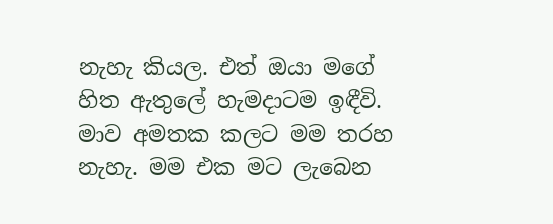නැහැ කියල. එත් ඔයා මගේ හිත ඇතුලේ හැමදාටම ඉඳීවි.
මාව අමතක කලට මම තරහ නැහැ. මම එක මට ලැබෙන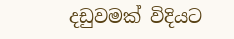දඩුවමක් විදියට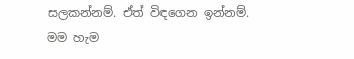සලකන්නම්. ඒත් විඳගෙන ඉන්නම්.
මම හැම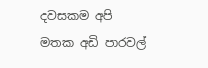දවසකම අපි මතක අඩි පාරවල්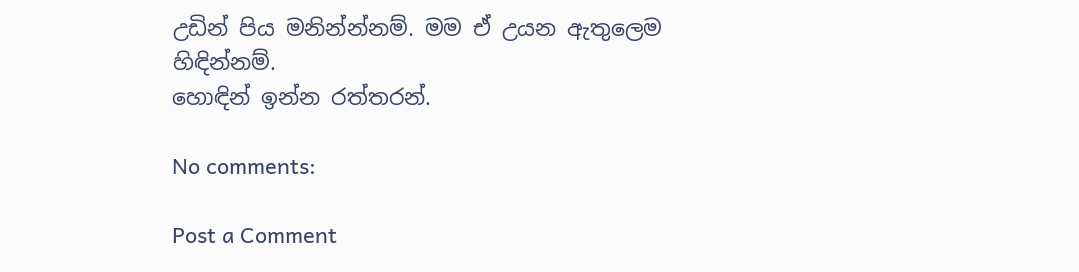උඩින් පිය මනින්න්නම්. මම ඒ උයන ඇතුලෙම හිඳින්නම්.
හොඳින් ඉන්න රත්තරන්.

No comments:

Post a Comment